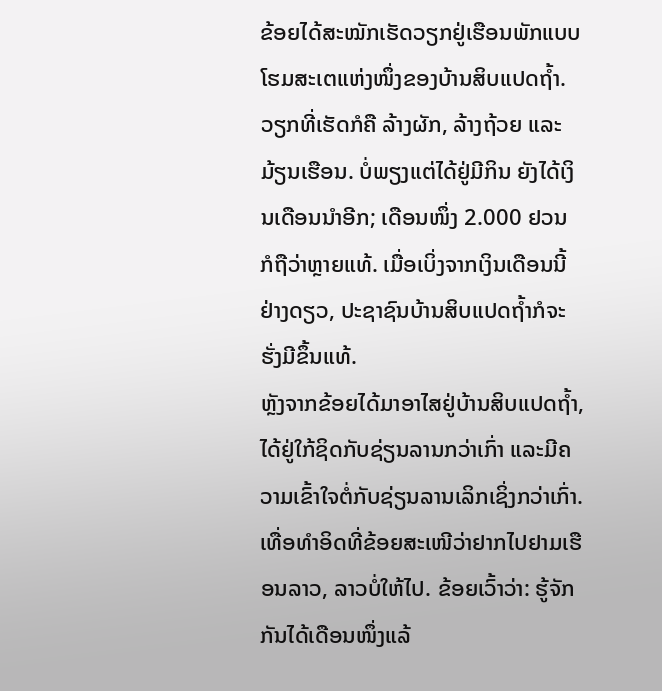ຂ້ອຍໄດ້ສະໝັກເຮັດວຽກຢູ່ເຮືອນພັກແບບໂຮມສະເຕແຫ່ງໜຶ່ງຂອງບ້ານສິບແປດຖ້ຳ. ວຽກທີ່ເຮັດກໍຄື ລ້າງຜັກ, ລ້າງຖ້ວຍ ແລະ ມ້ຽນເຮືອນ. ບໍ່ພຽງແຕ່ໄດ້ຢູ່ມີກິນ ຍັງໄດ້ເງິນເດືອນນໍາອີກ; ເດືອນໜຶ່ງ 2.000 ຢວນ ກໍຖືວ່າຫຼາຍແທ້. ເມື່ອເບິ່ງຈາກເງິນເດືອນນີ້ຢ່າງດຽວ, ປະຊາຊົນບ້ານສິບແປດຖ້ຳກໍຈະຮັ່ງມີຂຶ້ນແທ້.
ຫຼັງຈາກຂ້ອຍໄດ້ມາອາໄສຢູ່ບ້ານສິບແປດຖ້ຳ, ໄດ້ຢູ່ໃກ້ຊິດກັບຊ່ຽນລານກວ່າເກົ່າ ແລະມີຄວາມເຂົ້າໃຈຕໍ່ກັບຊ່ຽນລານເລິກເຊິ່ງກວ່າເກົ່າ.
ເທື່ອທຳອິດທີ່ຂ້ອຍສະເໜີວ່າຢາກໄປຢາມເຮືອນລາວ, ລາວບໍ່ໃຫ້ໄປ. ຂ້ອຍເວົ້າວ່າ: ຮູ້ຈັກກັນໄດ້ເດືອນໜຶ່ງແລ້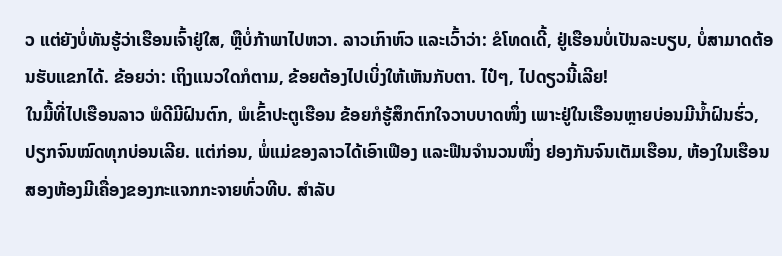ວ ແຕ່ຍັງບໍ່ທັນຮູ້ວ່າເຮືອນເຈົ້າຢູ່ໃສ, ຫຼືບໍ່ກ້າພາໄປຫວາ. ລາວເກົາຫົວ ແລະເວົ້າວ່າ: ຂໍໂທດເດີ້, ຢູ່ເຮືອນບໍ່ເປັນລະບຽບ, ບໍ່ສາມາດຕ້ອນຮັບແຂກໄດ້. ຂ້ອຍວ່າ: ເຖິງແນວໃດກໍຕາມ, ຂ້ອຍຕ້ອງໄປເບິ່ງໃຫ້ເຫັນກັບຕາ. ໄປ໋ໆ, ໄປດຽວນີ້ເລີຍ!
ໃນມື້ທີ່ໄປເຮືອນລາວ ພໍດີມີຝົນຕົກ, ພໍເຂົ້າປະຕູເຮືອນ ຂ້ອຍກໍຮູ້ສຶກຕົກໃຈວາບບາດໜຶ່ງ ເພາະຢູ່ໃນເຮືອນຫຼາຍບ່ອນມີນ້ຳຝົນຮົ່ວ, ປຽກຈົນໝົດທຸກບ່ອນເລີຍ. ແຕ່ກ່ອນ, ພໍ່ແມ່ຂອງລາວໄດ້ເອົາເຟືອງ ແລະຟືນຈຳນວນໜຶ່ງ ຢອງກັນຈົນເຕັມເຮືອນ, ຫ້ອງໃນເຮືອນສອງຫ້ອງມີເຄື່ອງຂອງກະແຈກກະຈາຍທົ່ວທີບ. ສຳລັບ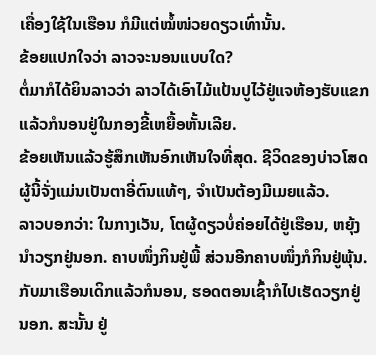ເຄື່ອງໃຊ້ໃນເຮືອນ ກໍມີແຕ່ໝໍ້ໜ່ວຍດຽວເທົ່ານັ້ນ.
ຂ້ອຍແປກໃຈວ່າ ລາວຈະນອນແບບໃດ?
ຕໍ່ມາກໍໄດ້ຍິນລາວວ່າ ລາວໄດ້ເອົາໄມ້ແປ້ນປູໄວ້ຢູ່ແຈຫ້ອງຮັບແຂກ ແລ້ວກໍນອນຢູ່ໃນກອງຂີ້ເຫຍື້ອຫັ້ນເລີຍ.
ຂ້ອຍເຫັນແລ້ວຮູ້ສຶກເຫັນອົກເຫັນໃຈທີ່ສຸດ. ຊີວິດຂອງບ່າວໂສດຜູ້ນີ້ຈັ່ງແມ່ນເປັນຕາອີ່ຕົນແທ້ໆ, ຈຳເປັນຕ້ອງມີເມຍແລ້ວ.
ລາວບອກວ່າ: ໃນກາງເວັນ, ໂຕຜູ້ດຽວບໍ່ຄ່ອຍໄດ້ຢູ່ເຮືອນ, ຫຍຸ້ງນຳວຽກຢູ່ນອກ. ຄາບໜຶ່ງກິນຢູ່ພີ້ ສ່ວນອີກຄາບໜຶ່ງກໍກິນຢູ່ພຸ້ນ. ກັບມາເຮືອນເດິກແລ້ວກໍນອນ, ຮອດຕອນເຊົ້າກໍໄປເຮັດວຽກຢູ່ນອກ. ສະນັ້ນ ຢູ່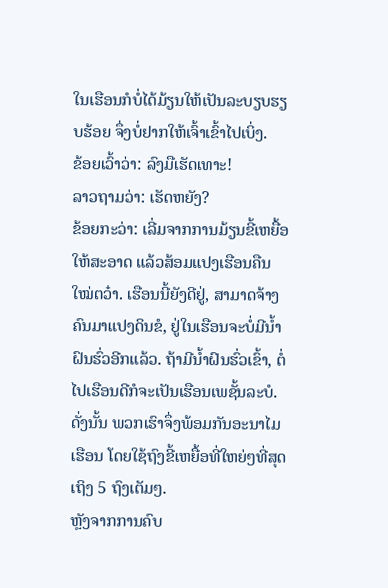ໃນເຮືອນກໍບໍ່ໄດ້ມ້ຽນໃຫ້ເປັນລະບຽບຮຽບຮ້ອຍ ຈຶ່ງບໍ່ຢາກໃຫ້ເຈົ້າເຂົ້າໄປເບິ່ງ.
ຂ້ອຍເວົ້າວ່າ: ລົງມືເຮັດເທາະ!
ລາວຖາມວ່າ: ເຮັດຫຍັງ?
ຂ້ອຍກະວ່າ: ເລີ່ມຈາກການມ້ຽນຂີ້ເຫຍື້ອໃຫ້ສະອາດ ແລ້ວສ້ອມແປງເຮືອນຄືນໃໝ່ຕວ໋າ. ເຮືອນນີ້ຍັງດີຢູ່, ສາມາດຈ້າງຄົນມາແປງດິນຂໍ, ຢູ່ໃນເຮືອນຈະບໍ່ມີນ້ຳຝົນຮົ່ວອີກແລ້ວ. ຖ້າມີນ້ຳຝົນຮົ່ວເຂົ້າ, ຕໍ່ໄປເຮືອນດີກໍຈະເປັນເຮືອນເພຊັ້ນລະບໍ.
ດັ່ງນັ້ນ ພວກເຮົາຈຶ່ງພ້ອມກັນອະນາໄມເຮືອນ ໂດຍໃຊ້ຖົງຂີ້ເຫຍື້ອທີ່ໃຫຍ່ໆທີ່ສຸດເຖິງ 5 ຖົງເຕັມໆ.
ຫຼັງຈາກການຄົບ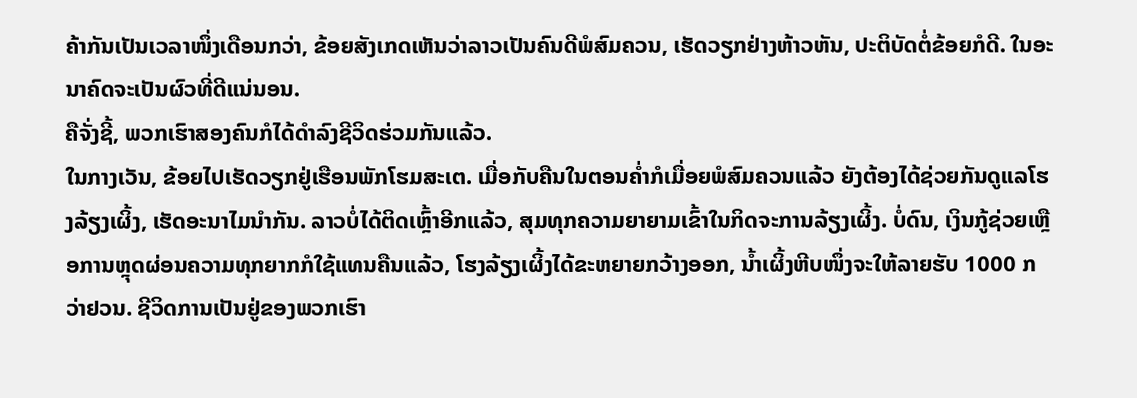ຄ້າກັນເປັນເວລາໜຶ່ງເດືອນກວ່າ, ຂ້ອຍສັງເກດເຫັນວ່າລາວເປັນຄົນດີພໍສົມຄວນ, ເຮັດວຽກຢ່າງຫ້າວຫັນ, ປະຕິບັດຕໍ່ຂ້ອຍກໍດີ. ໃນອະນາຄົດຈະເປັນຜົວທີ່ດີແນ່ນອນ.
ຄືຈັ່ງຊີ້, ພວກເຮົາສອງຄົນກໍໄດ້ດຳລົງຊີວິດຮ່ວມກັນແລ້ວ.
ໃນກາງເວັນ, ຂ້ອຍໄປເຮັດວຽກຢູ່ເຮືອນພັກໂຮມສະເຕ. ເມື່ອກັບຄືນໃນຕອນຄ່ຳກໍເມື່ອຍພໍສົມຄວນແລ້ວ ຍັງຕ້ອງໄດ້ຊ່ວຍກັນດູແລໂຮງລ້ຽງເຜິ້ງ, ເຮັດອະນາໄມນໍາກັນ. ລາວບໍ່ໄດ້ຕິດເຫຼົ້າອີກແລ້ວ, ສຸມທຸກຄວາມຍາຍາມເຂົ້າໃນກິດຈະການລ້ຽງເຜິ້ງ. ບໍ່ດົນ, ເງິນກູ້ຊ່ວຍເຫຼືອການຫຼຸດຜ່ອນຄວາມທຸກຍາກກໍໃຊ້ແທນຄືນແລ້ວ, ໂຮງລ້ຽງເຜິ້ງໄດ້ຂະຫຍາຍກວ້າງອອກ, ນ້ຳເຜິ້ງຫີບໜຶ່ງຈະໃຫ້ລາຍຮັບ 1000 ກວ່າຢວນ. ຊີວິດການເປັນຢູ່ຂອງພວກເຮົາ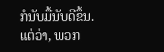ກໍນັບມື້ນັບດີຂຶ້ນ.
ແຕ່ວ່າ, ພວກ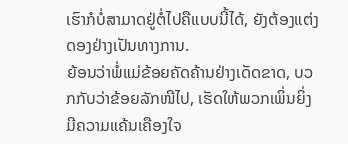ເຮົາກໍບໍ່ສາມາດຢູ່ຕໍ່ໄປຄືແບບນີ້ໄດ້, ຍັງຕ້ອງແຕ່ງດອງຢ່າງເປັນທາງການ.
ຍ້ອນວ່າພໍ່ແມ່ຂ້ອຍຄັດຄ້ານຢ່າງເດັດຂາດ, ບວກກັບວ່າຂ້ອຍລັກໜີໄປ, ເຮັດໃຫ້ພວກເພິ່ນຍິ່ງມີຄວາມແຄ້ນເຄືອງໃຈ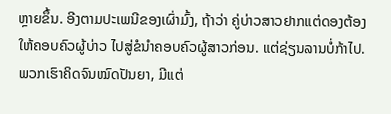ຫຼາຍຂຶ້ນ. ອີງຕາມປະເພນີຂອງເຜົ່າມົ້ງ, ຖ້າວ່າ ຄູ່ບ່າວສາວຢາກແຕ່ດອງຕ້ອງໃຫ້ຄອບຄົວຜູ້ບ່າວ ໄປສູ່ຂໍນຳຄອບຄົວຜູ້ສາວກ່ອນ. ແຕ່ຊ່ຽນລານບໍ່ກ້າໄປ.
ພວກເຮົາຄິດຈົນໝົດປັນຍາ, ມີແຕ່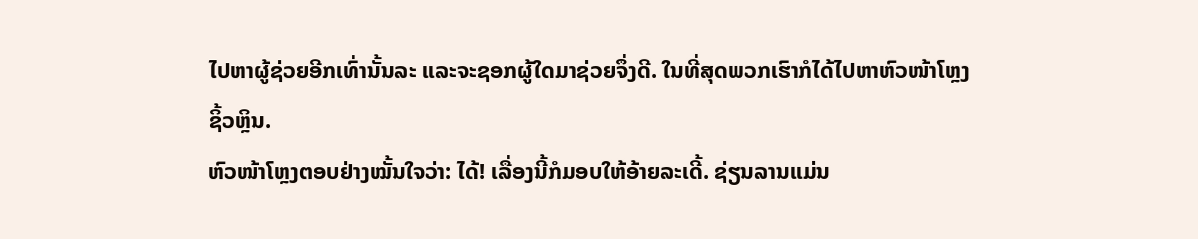ໄປຫາຜູ້ຊ່ວຍອີກເທົ່ານັ້ນລະ ແລະຈະຊອກຜູ້ໃດມາຊ່ວຍຈຶ່ງດີ. ໃນທີ່ສຸດພວກເຮົາກໍໄດ້ໄປຫາຫົວໜ້າໂຫຼງຊິ້ວຫຼິນ.
ຫົວໜ້າໂຫຼງຕອບຢ່າງໝັ້ນໃຈວ່າ: ໄດ້! ເລື່ອງນີ້ກໍມອບໃຫ້ອ້າຍລະເດີ້. ຊ່ຽນລານແມ່ນ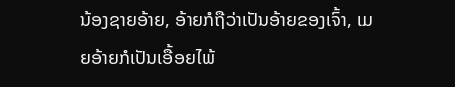ນ້ອງຊາຍອ້າຍ, ອ້າຍກໍຖືວ່າເປັນອ້າຍຂອງເຈົ້າ, ເມຍອ້າຍກໍເປັນເອື້ອຍໄພ້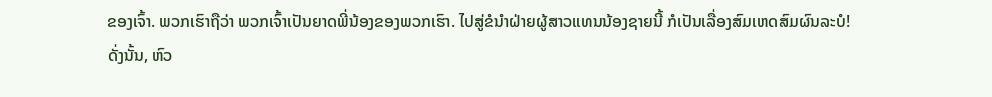ຂອງເຈົ້າ. ພວກເຮົາຖືວ່າ ພວກເຈົ້າເປັນຍາດພີ່ນ້ອງຂອງພວກເຮົາ. ໄປສູ່ຂໍນຳຝ່າຍຜູ້ສາວແທນນ້ອງຊາຍນີ້ ກໍເປັນເລື່ອງສົມເຫດສົມຜົນລະບໍ!
ດັ່ງນັ້ນ, ຫົວ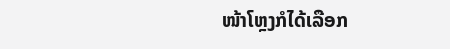ໜ້າໂຫຼງກໍໄດ້ເລືອກ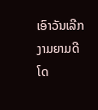ເອົາວັນເລີກງາມຍາມດີ ໂດ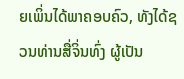ຍເພິ່ນໄດ້ພາຄອບຄົວ, ທັງໄດ້ຊວນທ່ານສື່ຈິ່ນທົ່ງ ຜູ້ເປັນ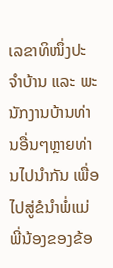ເລຂາທິໜຶ່ງປະຈຳບ້ານ ແລະ ພະນັກງານບ້ານທ່ານອື່ນໆຫຼາຍທ່ານໄປນໍາກັນ ເພື່ອໄປສູ່ຂໍນຳພໍ່ແມ່ພີ່ນ້ອງຂອງຂ້ອ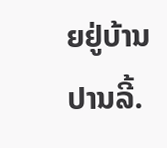ຍຢູ່ບ້ານປານລີ້.